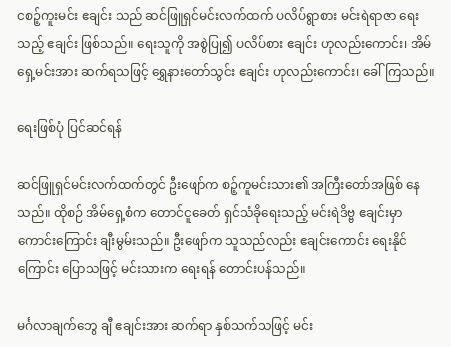ငစဉ့်ကူးမင်း ဧချင်း သည် ဆင်ဖြူရှင်မင်းလက်ထက် ပလိပ်ရွာစား မင်းရဲရာဇာ ရေးသည့် ဧချင်း ဖြစ်သည်။ ရေးသူကို အစွဲပြု၍ ပလိပ်စား ဧချင်း ဟုလည်းကောင်း၊ အိမ်ရှေ့မင်းအား ဆက်ရသဖြင့် ရွှေနားတော်သွင်း ဧချင်း ဟုလည်းကောင်း၊ ခေါ်ကြသည်။

ရေးဖြစ်ပုံ ပြင်ဆင်ရန်

ဆင်ဖြူရှင်မင်းလက်ထက်တွင် ဦးဖျော်က စဉ့်ကူမင်းသား၏ အကြီးတော်အဖြစ် နေသည်။ ထိုစဉ် အိမ်ရှေ့စံက တောင်ငူခေတ် ရှင်သံခိုရေးသည့် မင်းရဲဒိဗ္ဗ ဧချင်းမှာ ကောင်းကြောင်း ချီးမွမ်းသည်။ ဦးဖျော်က သူသည်လည်း ဧချင်းကောင်း ရေးနိုင်ကြောင်း ပြောသဖြင့် မင်းသားက ရေးရန် တောင်းပန်သည်။

မင်္ဂလာချက်ဘွေ ချီ ဧချင်းအား ဆက်ရာ နှစ်သက်သဖြင့် မင်း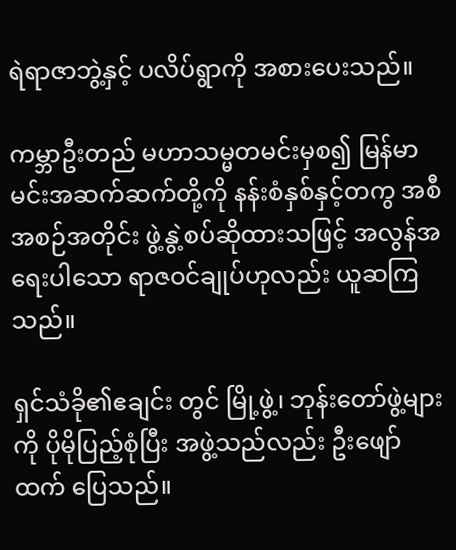ရဲရာဇာဘွဲ့နှင့် ပလိပ်ရွာကို အစားပေးသည်။

ကမ္ဘာဦးတည် မဟာသမ္မတမင်းမှစ၍ မြန်မာမင်းအဆက်ဆက်တို့ကို နန်းစံနှစ်နှင့်တကွ အစီအစဉ်အတိုင်း ဖွဲ့နွဲ့စပ်ဆိုထားသဖြင့် အလွန်အရေးပါသော ရာဇဝင်ချုပ်ဟုလည်း ယူဆကြသည်။

ရှင်သံခို၏ဧချင်း တွင် မြို့ဖွဲ့၊ ဘုန်းတော်ဖွဲ့များကို ပိုမိုပြည့်စုံပြီး အဖွဲ့သည်လည်း ဦးဖျော်ထက် ပြေသည်။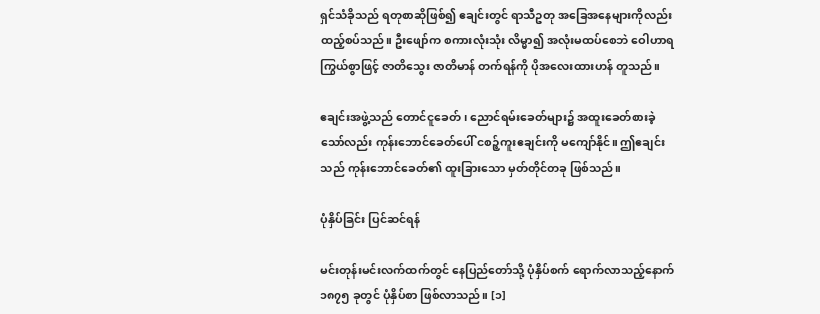ရှင်သံခိုသည် ရတုစာဆိုဖြစ်၍ ဧချင်းတွင် ရာသီဥတု အခြေအနေများကိုလည်း ထည့်စပ်သည်။ ဦးဖျော်က စကားလုံးသုံး လိမ္မာ၍ အလုံးမထပ်စေဘဲ ဝေါဟာရကြွယ်စွာဖြင့် ဇာတိသွေး ဇာတိမာန် တက်ရန်ကို ပိုအလေးထားဟန် တူသည်။

ဧချင်းအဖွဲ့သည် တောင်ငူခေတ်၊ ညောင်ရမ်းခေတ်များ၌ အထူးခေတ်စားခဲ့သော်လည်း ကုန်းဘောင်ခေတ်ပေါ် ငစဉ့်ကူးဧချင်းကို မကျော်နိုင်။ ဤဧချင်းသည် ကုန်းဘောင်ခေတ်၏ ထူးခြားသော မှတ်တိုင်တခု ဖြစ်သည်။

ပုံနှိပ်ခြင်း ပြင်ဆင်ရန်

မင်းတုန်းမင်းလက်ထက်တွင် နေပြည်တော်သို့ ပုံနှိပ်စက် ရောက်လာသည့်နောက် ၁၈၇၅ ခုတွင် ပုံနှိပ်စာ ဖြစ်လာသည်။ [၁]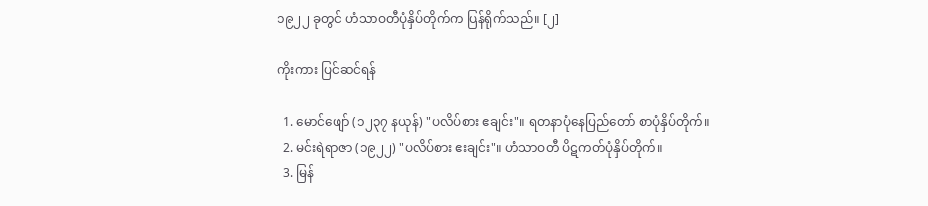၁၉၂၂ ခုတွင် ဟံသာဝတီပုံနှိပ်တိုက်က ပြန်ရိုက်သည်။ [၂]

ကိုးကား ပြင်ဆင်ရန်

  1. မောင်ဖျော် (၁၂၃၇ နယုန်) "ပလိပ်စား ဧချင်း"။ ရတနာပုံနေပြည်တော် စာပုံနှိပ်တိုက်။
  2. မင်းရဲရာဇာ (၁၉၂၂) "ပလိပ်စား ဧးချင်း"။ ဟံသာဝတီ ပိဋကတ်ပုံနှိပ်တိုက်။
  3. မြန်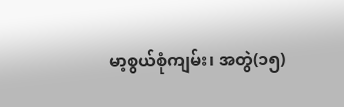မာ့စွယ်စုံကျမ်း၊ အတွဲ(၁၅)